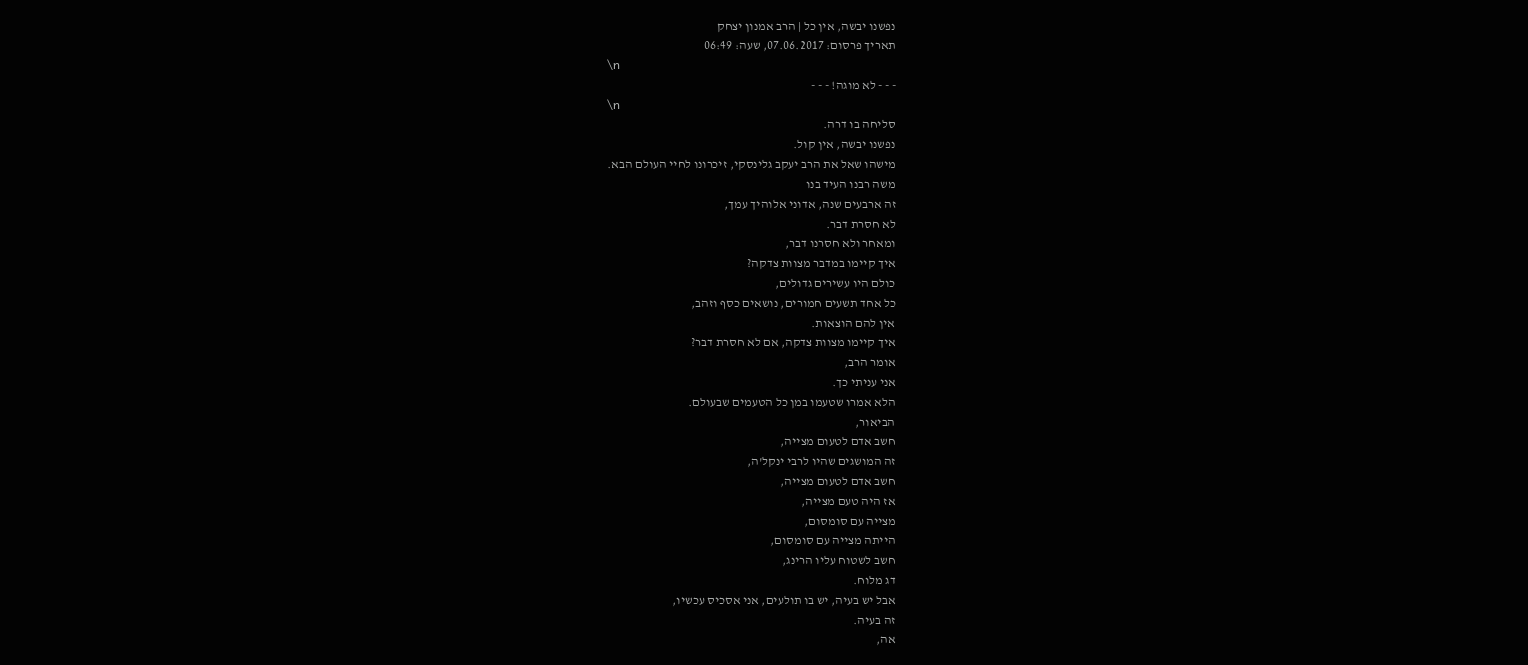נפשנו יבשה, אין כל | הרב אמנון יצחק
תאריך פרסום: 07.06.2017, שעה: 06:49
\n
- - - לא מוגה! - - -
\n
סליחה בו דרה.
נפשנו יבשה, אין קול.
מישהו שאל את הרב יעקב גלינסקי, זיכרונו לחיי העולם הבא.
משה רבנו העיד בנו
זה ארבעים שנה, אדוני אלוהיך עמך,
לא חסרת דבר.
ומאחר ולא חסרנו דבר,
איך קיימו במדבר מצוות צדקה?
כולם היו עשירים גדולים,
כל אחד תשעים חמורים, נושאים כסף וזהב,
אין להם הוצאות.
איך קיימו מצוות צדקה, אם לא חסרת דבר?
אומר הרב,
אני עניתי כך.
הלא אמרו שטעמו במן כל הטעמים שבעולם.
הביאור,
חשב אדם לטעום מצייה,
זה המושגים שהיו לרבי ינקל'ה,
חשב אדם לטעום מצייה,
אז היה טעם מצייה,
מצייה עם סומסום,
הייתה מצייה עם סומסום,
חשב לשטוח עליו הרינג,
דג מלוח.
אבל יש בעיה, יש בו תולעים, אני אסכיס עכשיו,
זה בעיה.
אה,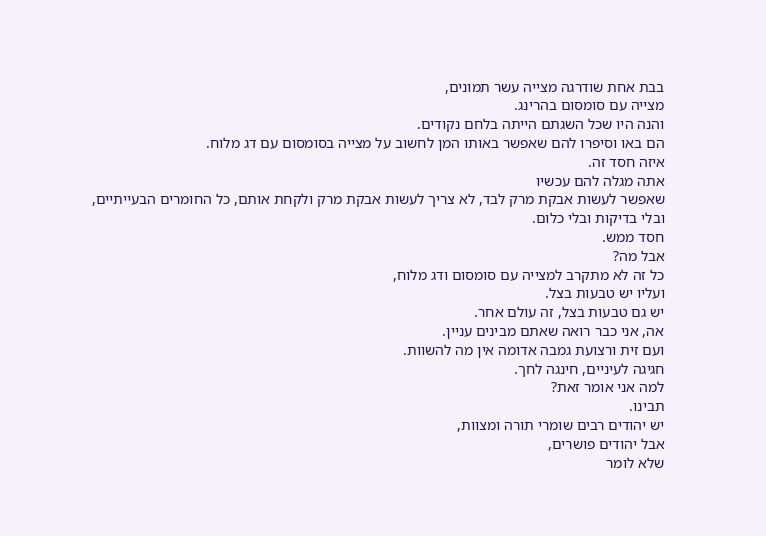בבת אחת שודרגה מצייה עשר תמונים,
מצייה עם סומסום בהרינג.
והנה היו שכל השגתם הייתה בלחם נקודים.
הם באו וסיפרו להם שאפשר באותו המן לחשוב על מצייה בסומסום עם דג מלוח.
איזה חסד זה.
אתה מגלה להם עכשיו
שאפשר לעשות אבקת מרק לבד, לא צריך לעשות אבקת מרק ולקחת אותם, כל החומרים הבעייתיים,
ובלי בדיקות ובלי כלום.
חסד ממש.
אבל מה?
כל זה לא מתקרב למצייה עם סומסום ודג מלוח,
ועליו יש טבעות בצל.
יש גם טבעות בצל, זה עולם אחר.
אה, אני כבר רואה שאתם מבינים עניין.
ועם זית ורצועת גמבה אדומה אין מה להשוות.
חגיגה לעיניים, חינגה לחך.
למה אני אומר זאת?
תבינו.
יש יהודים רבים שומרי תורה ומצוות,
אבל יהודים פושרים,
שלא לומר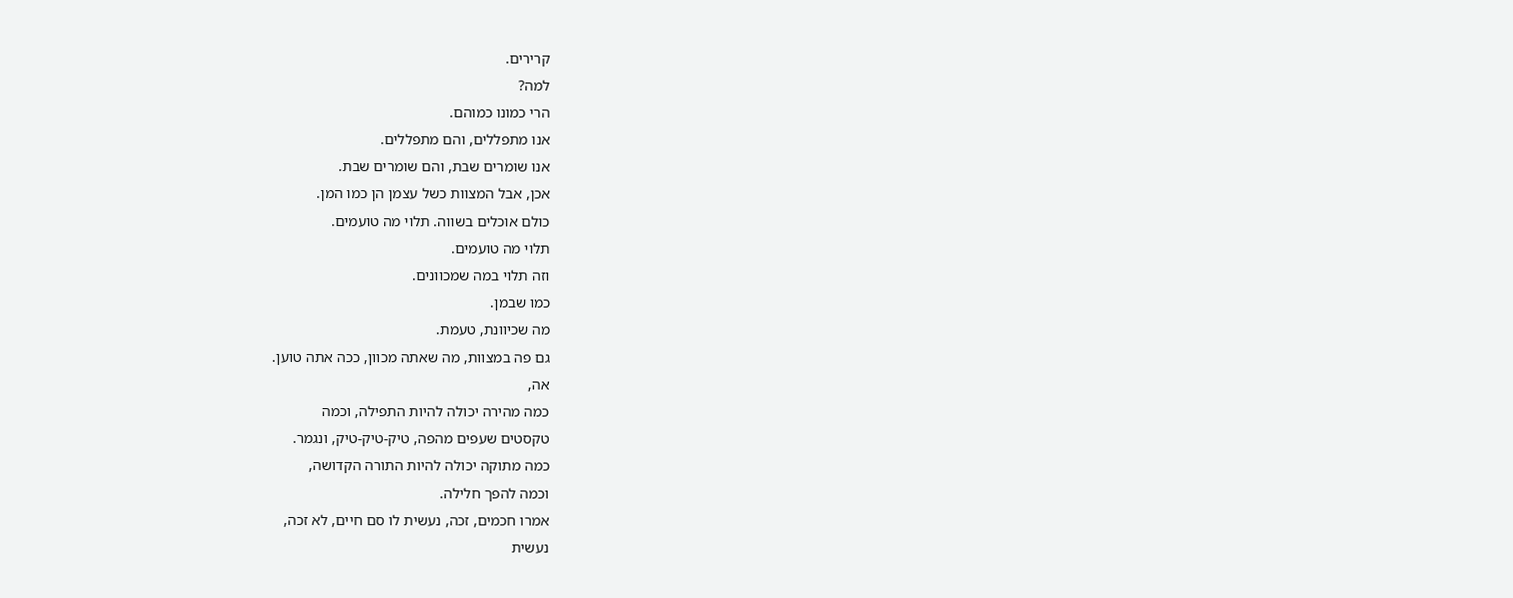קרירים.
למה?
הרי כמונו כמוהם.
אנו מתפללים, והם מתפללים.
אנו שומרים שבת, והם שומרים שבת.
אכן, אבל המצוות כשל עצמן הן כמו המן.
כולם אוכלים בשווה. תלוי מה טועמים.
תלוי מה טועמים.
וזה תלוי במה שמכוונים.
כמו שבמן.
מה שכיוונת, טעמת.
גם פה במצוות, מה שאתה מכוון, ככה אתה טוען.
אה,
כמה מהירה יכולה להיות התפילה, וכמה
טקסטים שעפים מהפה, טיק-טיק-טיק, ונגמר.
כמה מתוקה יכולה להיות התורה הקדושה,
וכמה להפך חלילה.
אמרו חכמים, זכה, נעשית לו סם חיים, לא זכה,
נעשית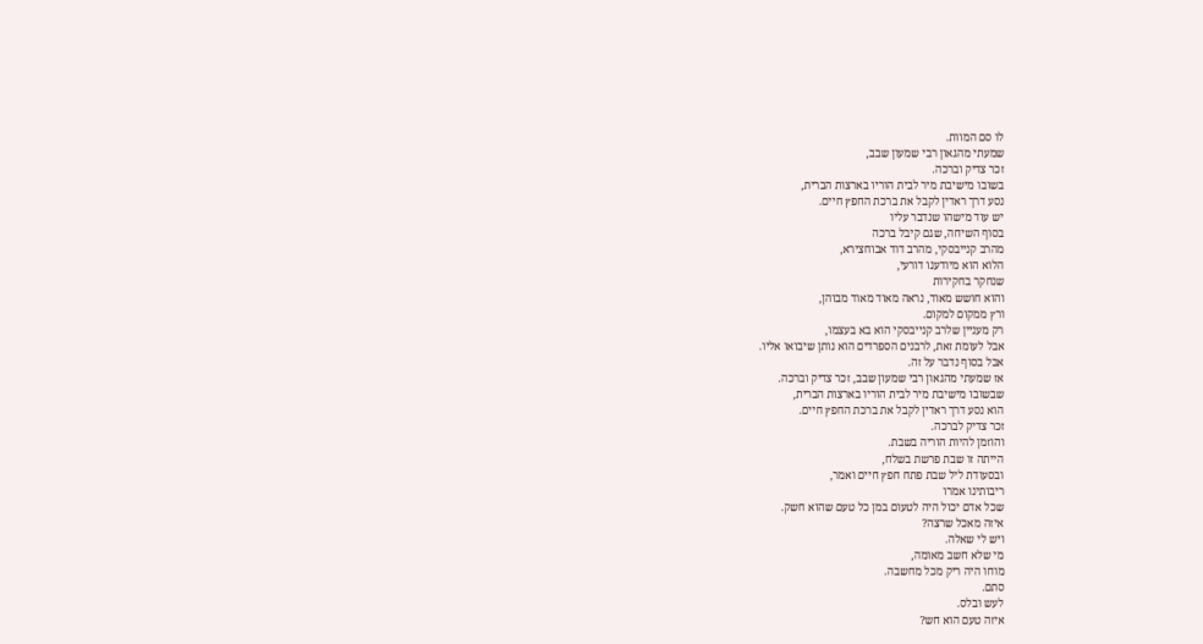לו סם המוות.
שמעתי מהגאון רבי שמעון שבב,
זכר צדיק וברכה.
בשובו מישיבת מיר לבית הוריו בארצות הברית,
נסע דרך ראדין לקבל את ברכת החפץ חיים.
יש עוד מישהו שנדבר עליו
בסוף השיחה, שגם קיבל ברכה
מהרב קנייבסקי, מהרב דוד אבוחצירא,
הלוא הוא מיודענו דורעי,
שנחקר בחקירות
והוא חושש מאוד, נראה מאוד מאוד מבוהן,
ורץ ממקום למקום.
רק מעניין שלרב קנייבסקי הוא בא בעצמו,
אבל לעומת זאת, לרבנים הספרדים הוא נותן שיבואו אליו.
אבל בסוף נדבר על זה.
אז שמעתי מהגאון רבי שמעון שבב, זכר צדיק וברכה.
שבשובו מישיבת מיר לבית הוריו בארצות הברית,
הוא נסע דרך ראדין לקבל את ברכת החפץ חיים.
זכר צדיק לברכה.
והוזמן להיות הוריה בשבת.
הייתה זו שבת פרשת בשלח,
ובסעודת ליל שבת פתח חפץ חיים ואמר,
ריבותינו אמרו
שכל אדם יכול היה לטעום במן כל טעם שהוא חשק.
איזה מאכל שרצה?
ויש לי שאלה.
מי שלא חשב מאומה,
מוחו היה ריק מכל מחשבה.
סתם.
לעש ובלס.
איזה טעם הוא חש?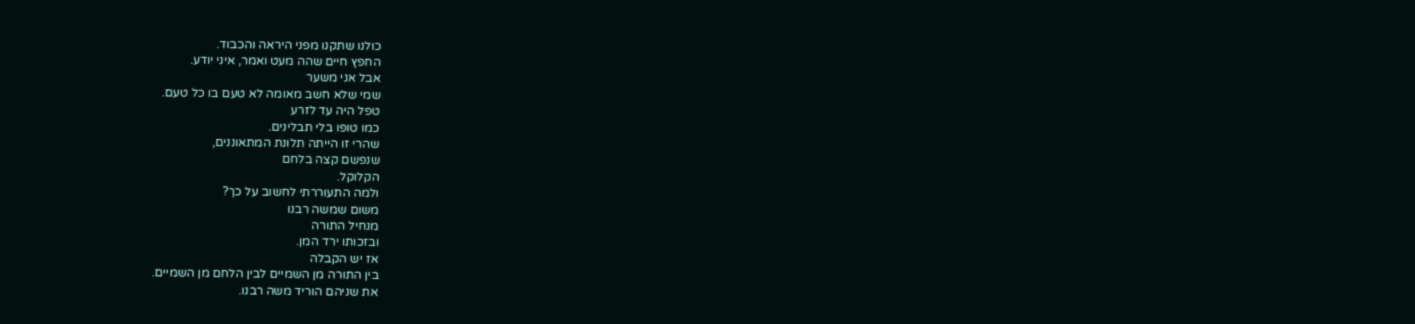כולנו שתקנו מפני היראה והכבוד.
החפץ חיים שהה מעט ואמר, איני יודע.
אבל אני משער
שמי שלא חשב מאומה לא טעם בו כל טעם.
טפל היה עד לזרע
כמו טופו בלי תבלינים.
שהרי זו הייתה תלונת המתאוננים,
שנפשם קצה בלחם
הקלוקל.
ולמה התעוררתי לחשוב על כך?
משום שמשה רבנו
מנחיל התורה
ובזכותו ירד המן.
אז יש הקבלה
בין התורה מן השמיים לבין הלחם מן השמיים.
את שניהם הוריד משה רבנו.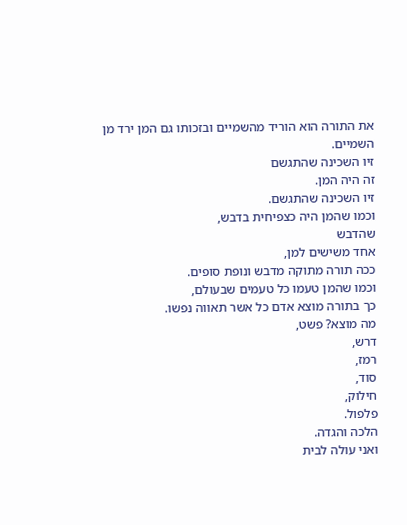את התורה הוא הוריד מהשמיים ובזכותו גם המן ירד מן השמיים.
זיו השכינה שהתגשם
זה היה המן.
זיו השכינה שהתגשם.
וכמו שהמן היה כצפיחית בדבש,
שהדבש
אחד משישים למן,
ככה תורה מתוקה מדבש ונופת סופים.
וכמו שהמן טעמו כל טעמים שבעולם,
כך בתורה מוצא אדם כל אשר תאווה נפשו.
מה מוצא? פשט,
דרש,
רמז,
סוד,
חילוק,
פלפול.
הלכה והגדה.
ואני עולה לבית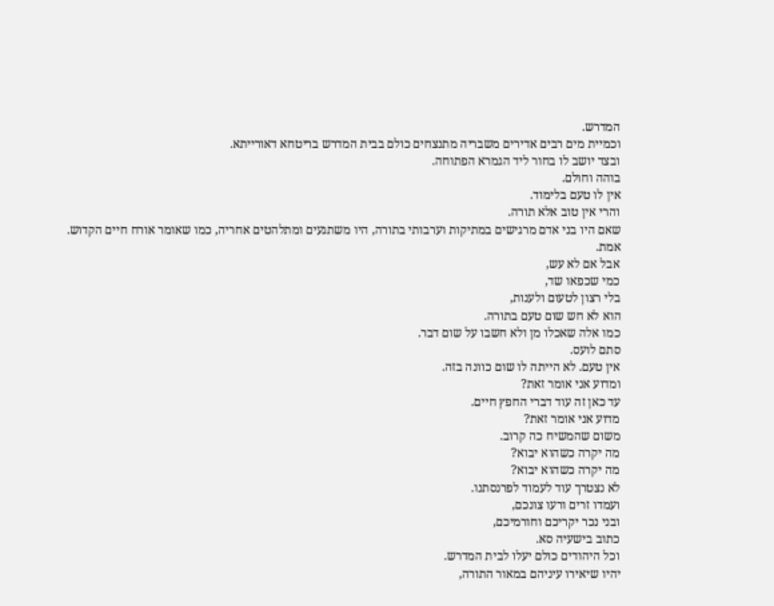המדרש.
וכמיית מים רבים אדירים משבריה מתנצחים כולם בבית המדרש בריטחא דאורייתא.
ובצד יושב לו בחור ליד הגמרא הפתוחה.
בוהה וחולם.
אין לו טעם בלימוד.
והרי אין טוב אלא תורה.
שאם היו בני אדם מרגישים במתיקות וערבותי בתורה, היו משתגעים ומתלהטים אחריה, כמו שאומר אורח חיים הקדוש.
אמת.
אבל אם לא עש,
כמי שכפאו שד,
בלי רצון לטעום ולענות,
הוא לא חש שום טעם בתורה.
כמו אלה שאכלו מן ולא חשבו על שום דבר.
סתם לועס.
אין טעם. לא הייתה לו שום כוונה בזה.
ומדוע אני אומר זאת?
עד כאן זה עוד דברי החפץ חיים.
מדוע אני אומר זאת?
משום שהמשיח כה קרוב.
מה יקרה כשהוא יבוא?
מה יקרה כשהוא יבוא?
לא נצטרך עוד לעמוד לפרנסתנו.
ועמדו זרים ורעו צונכם,
ובני נכר יקריכם וחורמיכם,
כתוב בישעיה סא.
וכל היהודים כולם יעלו לבית המדרש.
יהיו שיאירו עיניהם במאור התורה,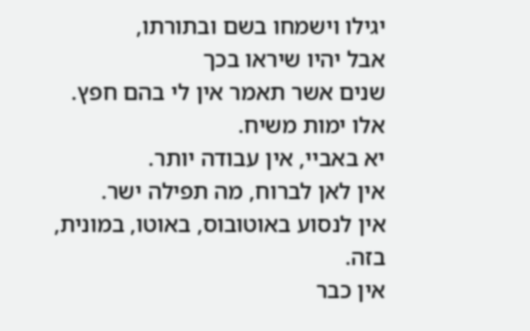יגילו וישמחו בשם ובתורתו,
אבל יהיו שיראו בכך
שנים אשר תאמר אין לי בהם חפץ.
אלו ימות משיח.
יא באביי, אין עבודה יותר.
אין לאן לברוח, מה תפילה ישר.
אין לנסוע באוטובוס, באוטו, במונית, בזה.
אין כבר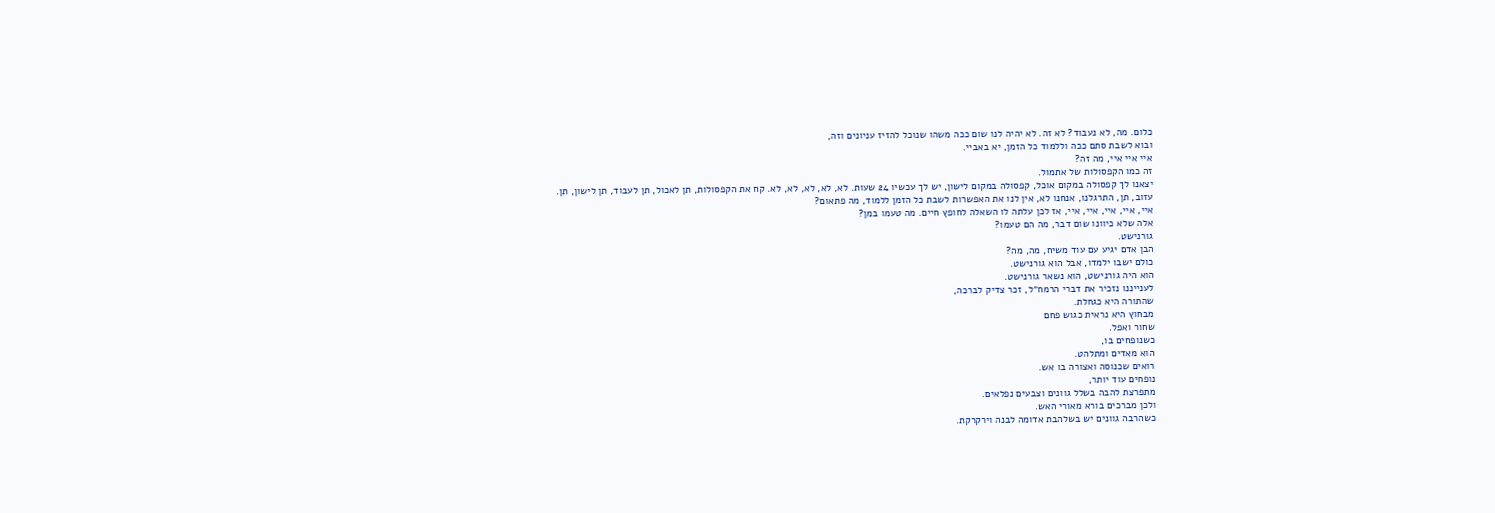כלום. מה, לא נעבוד? לא זה. לא יהיה לנו שום ככה משהו שנוכל להזיז עניונים וזה,
ובוא לשבת סתם ככה וללמוד כל הזמן, יא באביי.
איי איי איי, מה זה?
זה כמו הקפסולות של אתמול.
יצאנו לך קפסולה במקום אוכל, קפסולה במקום לישון, יש לך עכשיו 24 שעות. לא, לא, לא, לא, לא. קח את הקפסולות, תן לאכול, תן לעבוד, תן לישון, תן.
עזוב, תן, התרגלנו, אנחנו לא, אין לנו את האפשרות לשבת כל הזמן ללמוד, מה פתאום?
איי, איי, איי, איי, איי, אז לכן עלתה לו השאלה לחופץ חיים. מה טעמו במן?
אלה שלא כיוונו שום דבר, מה הם טעמו?
גורנישט.
הבן אדם יגיע עם עוד משיח, מה, מה?
כולם ישבו ילמדו, אבל הוא גורנישט.
הוא היה גורנישט, הוא נשאר גורנישט.
לענייננו נזכיר את דברי הרמח״ל, זכר צדיק לברכה,
שהתורה היא כגחלת.
מבחוץ היא נראית כגוש פחם
שחור ואפל.
כשנופחים בו,
הוא מאדים ומתלהט.
רואים שכנוסה ואצורה בו אש.
נופחים עוד יותר,
מתפרצת להבה בשלל גוונים וצבעים נפלאים.
ולכן מברכים בורא מאורי האש.
כשהרבה גוונים יש בשלהבת אדומה לבנה וירקרקת.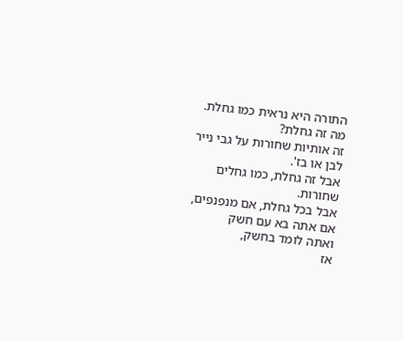התורה היא נראית כמו גחלת.
מה זה גחלת?
זה אותיות שחורות על גבי נייר לבן או בז'.
אבל זה גחלת, כמו גחלים שחורות.
אבל בכל גחלת, אם מנפנפים,
אם אתה בא עם חשק
ואתה לומד בחשק,
אז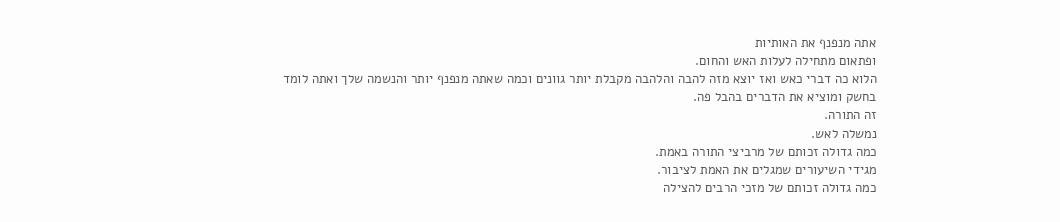אתה מנפנף את האותיות
ופתאום מתחילה לעלות האש והחום.
הלוא כה דברי כאש ואז יוצא מזה להבה והלהבה מקבלת יותר גוונים וכמה שאתה מנפנף יותר והנשמה שלך ואתה לומד בחשק ומוציא את הדברים בהבל פה.
זה התורה.
נמשלה לאש.
כמה גדולה זכותם של מרביצי התורה באמת.
מגידי השיעורים שמגלים את האמת לציבור.
כמה גדולה זכותם של מזכי הרבים להצילה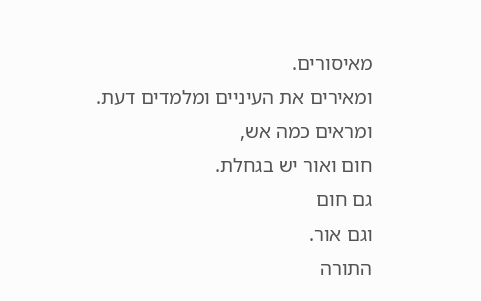מאיסורים.
ומאירים את העיניים ומלמדים דעת.
ומראים כמה אש,
חום ואור יש בגחלת.
גם חום
וגם אור.
התורה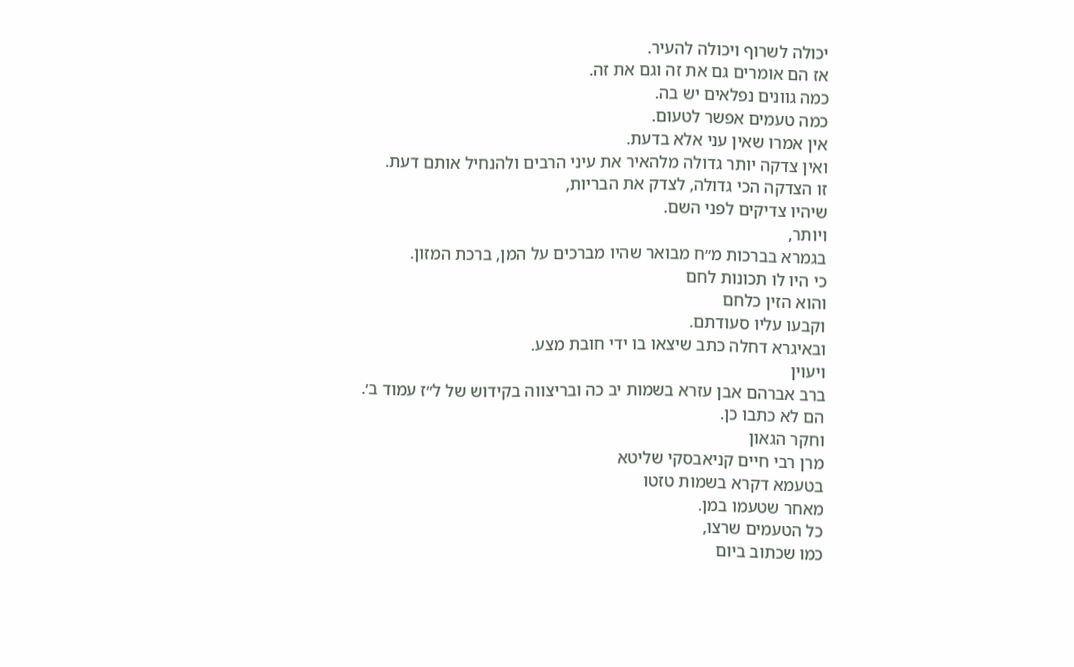יכולה לשרוף ויכולה להעיר.
אז הם אומרים גם את זה וגם את זה.
כמה גוונים נפלאים יש בה.
כמה טעמים אפשר לטעום.
אין אמרו שאין עני אלא בדעת.
ואין צדקה יותר גדולה מלהאיר את עיני הרבים ולהנחיל אותם דעת.
זו הצדקה הכי גדולה, לצדק את הבריות,
שיהיו צדיקים לפני השם.
ויותר,
בגמרא בברכות מ״ח מבואר שהיו מברכים על המן, ברכת המזון.
כי היו לו תכונות לחם
והוא הזין כלחם
וקבעו עליו סעודתם.
ובאיגרא דחלה כתב שיצאו בו ידי חובת מצע.
ויעוין
ברב אברהם אבן עזרא בשמות יב כה ובריצווה בקידוש של ל״ז עמוד ב׳.
הם לא כתבו כן.
וחקר הגאון
מרן רבי חיים קניאבסקי שליטא
בטעמא דקרא בשמות טזטו
מאחר שטעמו במן.
כל הטעמים שרצו,
כמו שכתוב ביום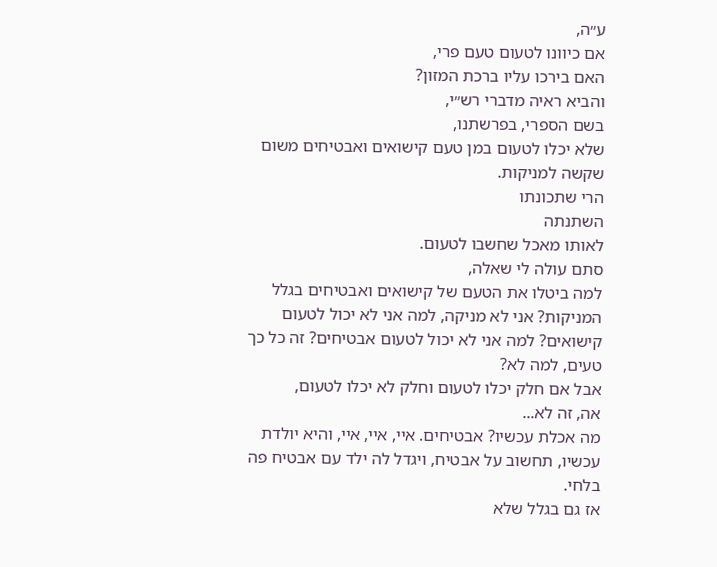ע״ה,
אם כיוונו לטעום טעם פרי,
האם בירכו עליו ברכת המזון?
והביא ראיה מדברי רש״י,
בשם הספרי, בפרשתנו,
שלא יכלו לטעום במן טעם קישואים ואבטיחים משום שקשה למניקות.
הרי שתכונתו
השתנתה
לאותו מאכל שחשבו לטעום.
סתם עולה לי שאלה,
למה ביטלו את הטעם של קישואים ואבטיחים בגלל המניקות? אני לא מניקה, למה אני לא יכול לטעום קישואים? למה אני לא יכול לטעום אבטיחים? זה כל כך טעים, למה לא?
אבל אם חלק יכלו לטעום וחלק לא יכלו לטעום,
אה, זה לא...
מה אכלת עכשיו? אבטיחים. איי, איי, איי, והיא יולדת עכשיו, תחשוב על אבטיח, ויגדל לה ילד עם אבטיח פה בלחי.
אז גם בגלל שלא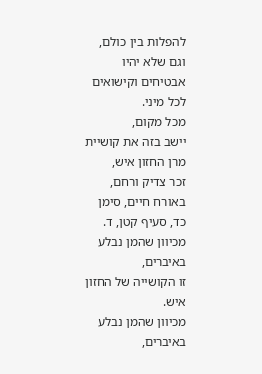להפלות בין כולם, וגם שלא יהיו אבטיחים וקישואים לכל מיני.
מכל מקום,
יישב בזה את קושיית מרן החזון איש,
זכר צדיק ורחם, באורח חיים, סימן כד, סעיף קטן, ד.
מכיוון שהמן נבלע באיברים,
זו הקושייה של החזון איש.
מכיוון שהמן נבלע באיברים,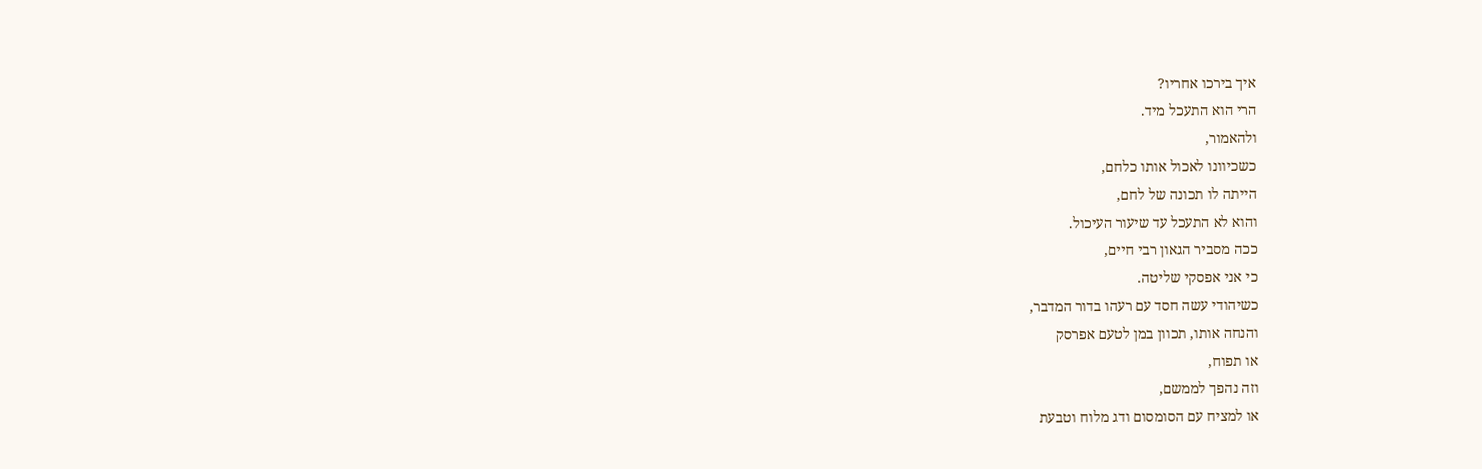איך בירכו אחריו?
הרי הוא התעכל מיד.
ולהאמור,
כשכיוונו לאכול אותו כלחם,
הייתה לו תכונה של לחם,
והוא לא התעכל עד שיעור העיכול.
ככה מסביר הגאון רבי חיים,
כי אני אפסקי שליטה.
כשיהודי עשה חסד עם רעהו בדור המדבר,
והנחה אותו, תכוון במן לטעם אפרסק
או תפוח,
וזה נהפך לממשם,
או למציח עם הסומסום ודג מלוח וטבעת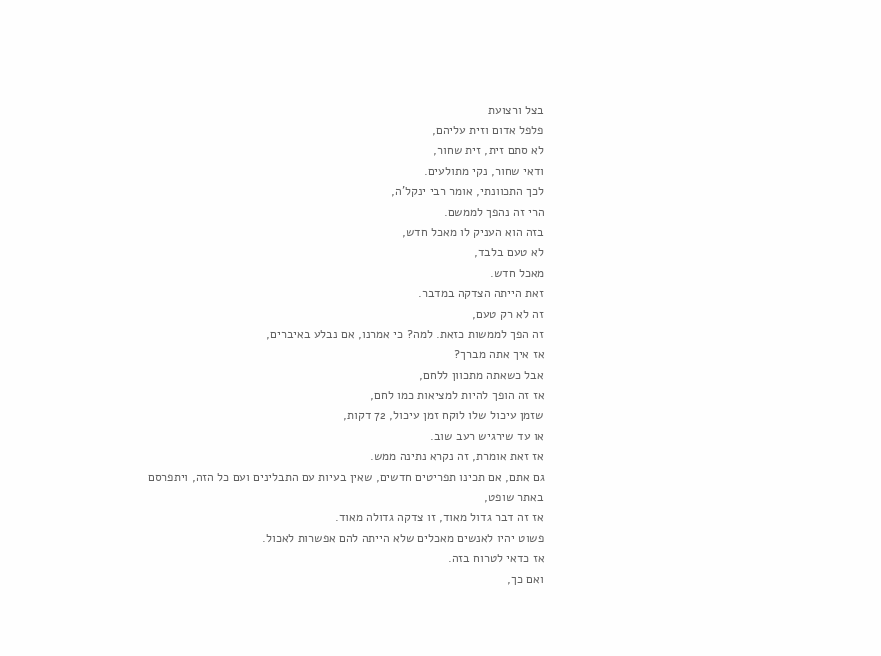בצל ורצועת
פלפל אדום וזית עליהם,
לא סתם זית, זית שחור,
ודאי שחור, נקי מתולעים.
לכך התכוונתי, אומר רבי ינקל'ה,
הרי זה נהפך לממשם.
בזה הוא העניק לו מאכל חדש,
לא טעם בלבד,
מאכל חדש.
זאת הייתה הצדקה במדבר.
זה לא רק טעם,
זה הפך לממשות כזאת. למה? כי אמרנו, אם נבלע באיברים,
אז איך אתה מברך?
אבל כשאתה מתכוון ללחם,
אז זה הופך להיות למציאות כמו לחם,
שזמן עיכול שלו לוקח זמן עיכול, 72 דקות,
או עד שירגיש רעב שוב.
אז זאת אומרת, זה נקרא נתינה ממש.
גם אתם, אם תכינו תפריטים חדשים, שאין בעיות עם התבלינים ועם כל הזה, ויתפרסם באתר שופט,
אז זה דבר גדול מאוד, זו צדקה גדולה מאוד.
פשוט יהיו לאנשים מאכלים שלא הייתה להם אפשרות לאכול.
אז כדאי לטרוח בזה.
ואם כך,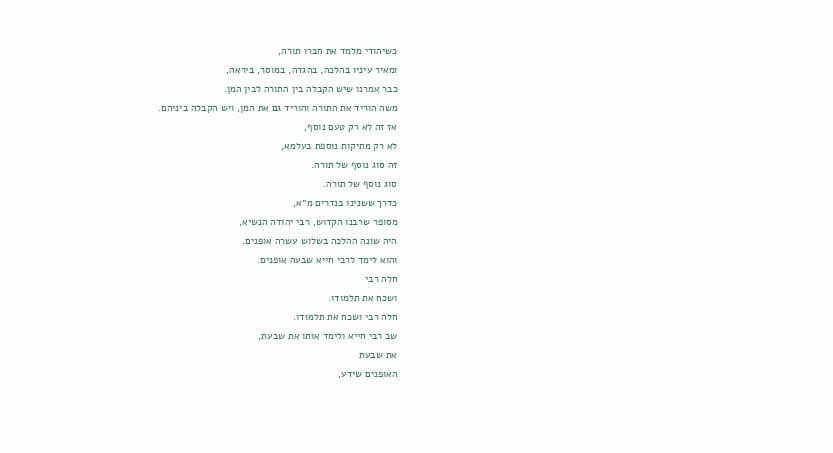כשיהודי מלמד את חברו תורה,
ומאיר עיניו בהלכה, בהגדה, במוסר, ביראה,
כבר אמרנו שיש הקבלה בין התורה לבין המן.
משה הוריד את התורה והוריד גם את המן, ויש הקבלה ביניהם.
אז זה לא רק טעם נוסף,
לא רק מתיקות נוספת בעלמא,
זה סוג נוסף של תורה.
סוג נוסף של תורה.
כדרך ששנינו בנדרים מ״א,
מסופר שרבנו הקדוש, רבי יהודה הנשיא,
היה שונה ההלכה בשלוש עשרה אופנים.
והוא לימד לרבי חייא שבעה אופנים.
חלה רבי
ושכח את תלמודו.
חלה רבי ושכח את תלמודו.
שב רבי חייא ולימד אותו את שבעת,
את שבעת
האופנים שידע,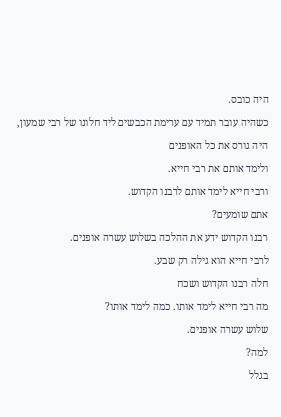היה כובס.
כשהיה עובר תמיד עם ערימת הכבשים ליד חלונו של רבי שמעון,
היה גורס את כל האופנים
ולימד אותם את רבי חייא.
ורבי חייא לימד אותם לרבנו הקדוש.
אתם שומעים?
רבנו הקדוש ידע את ההלכה בשלוש עשרה אופנים.
לרבי חייא הוא גילה רק שבע.
חלה רבנו הקדוש ושכח
מה רבי חייא לימד אותו. כמה לימד אותו?
שלוש עשרה אופנים.
למה?
בגלל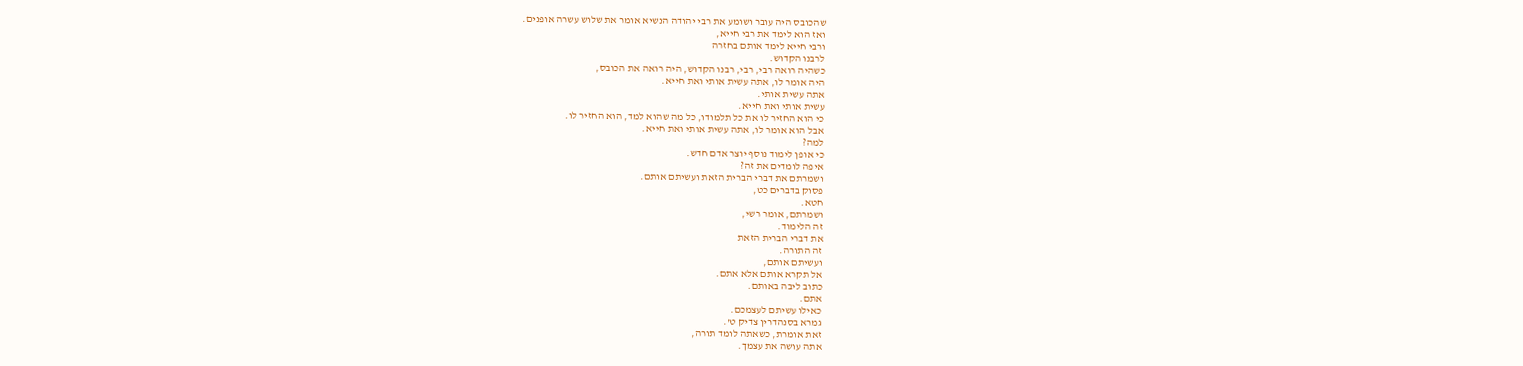שהכובס היה עובר ושומע את רבי יהודה הנשיא אומר את שלוש עשרה אופנים.
ואז הוא לימד את רבי חייא,
ורבי חייא לימד אותם בחזרה
לרבנו הקדוש.
כשהיה רואה רבי, רבי, רבנו הקדוש, היה רואה את הכובס,
היה אומר לו, אתה עשית אותי ואת חייא.
אתה עשית אותי.
עשית אותי ואת חייא.
כי הוא החזיר לו את כל תלמודו, כל מה שהוא למד, הוא החזיר לו.
אבל הוא אומר לו, אתה עשית אותי ואת חייא.
למה?
כי אופן לימוד נוסף יוצר אדם חדש.
איפה לומדים את זה?
ושמרתם את דברי הברית הזאת ועשיתם אותם.
פסוק בדברים כט,
חטא.
ושמרתם, אומר רשי,
זה הלימוד.
את דברי הברית הזאת
זה התורה.
ועשיתם אותם,
אל תקרא אותם אלא אתם.
כתוב ליבה באותם.
אתם.
כאילו עשיתם לעצמכם.
גמרא בסנהדרין צדיק ט'.
זאת אומרת, כשאתה לומד תורה,
אתה עושה את עצמך.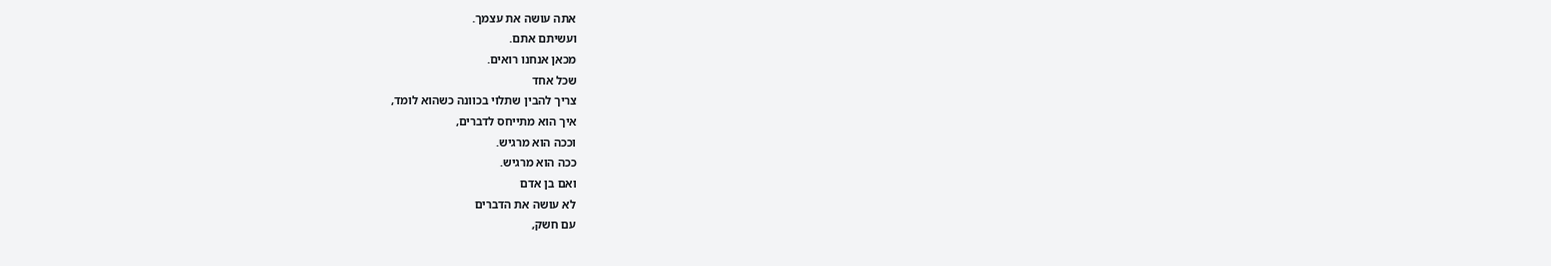אתה עושה את עצמך.
ועשיתם אתם.
מכאן אנחנו רואים.
שכל אחד
צריך להבין שתלוי בכוונה כשהוא לומד,
איך הוא מתייחס לדברים,
וככה הוא מרגיש.
ככה הוא מרגיש.
ואם בן אדם
לא עושה את הדברים
עם חשק,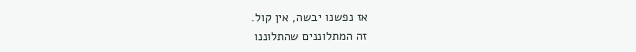אז נפשנו יבשה, אין קול.
זה המתלוננים שהתלוננו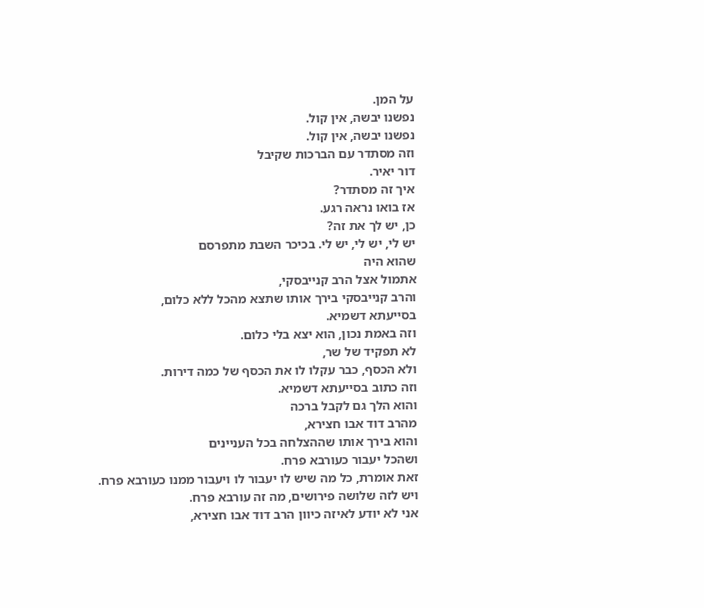על המן.
נפשנו יבשה, אין קול.
נפשנו יבשה, אין קול.
וזה מסתדר עם הברכות שקיבל
דור יאיר.
איך זה מסתדר?
אז בואו נראה רגע.
כן, יש לך את זה?
יש לי, יש לי, יש לי. בכיכר השבת מתפרסם
שהוא היה
אתמול אצל הרב קנייבסקי,
והרב קנייבסקי בירך אותו שתצא מהכל ללא כלום,
בסייעתא דשמיא.
וזה באמת נכון, הוא יצא בלי כלום.
לא תפקיד של שר,
ולא הכסף, כבר עקלו לו את הכסף של כמה דירות.
וזה כתוב בסייעתא דשמיא.
והוא הלך גם לקבל ברכה
מהרב דוד אבו חצירא,
והוא בירך אותו שההצלחה בכל העניינים
ושהכל יעבור כעורבא פרח.
זאת אומרת, כל מה שיש לו יעבור לו ויעבור ממנו כעורבא פרח.
ויש לזה שלושה פירושים, מה זה עורבא פרח.
אני לא יודע לאיזה כיוון הרב דוד אבו חצירא,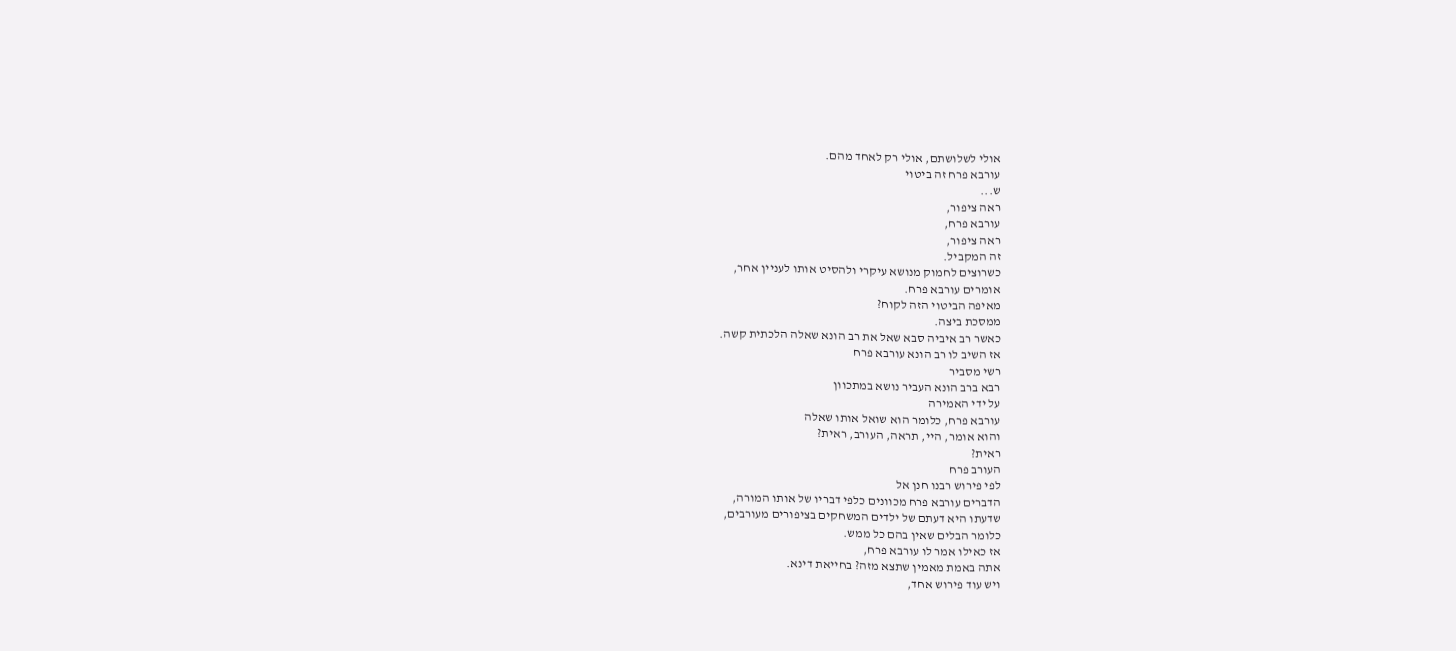אולי לשלושתם, אולי רק לאחד מהם.
עורבא פרח זה ביטוי
ש...
ראה ציפור,
עורבא פרח,
ראה ציפור,
זה המקביל.
כשרוצים לחמוק מנושא עיקרי ולהסיט אותו לעניין אחר,
אומרים עורבא פרח.
מאיפה הביטוי הזה לקוח?
ממסכת ביצה.
כאשר רב איביה סבא שאל את רב הונא שאלה הלכתית קשה.
אז השיב לו רב הונא עורבא פרח
רשי מסביר
רבא ברב הונא העביר נושא במתכוון
על ידי האמירה
עורבא פרח, כלומר הוא שואל אותו שאלה
והוא אומר, היי, תראה, העורב, ראית?
ראית?
העורב פרח
לפי פירוש רבנו חנן אל
הדברים עורבא פרח מכוונים כלפי דבריו של אותו המורה,
שדעתו היא דעתם של ילדים המשחקים בציפורים מעורבים,
כלומר הבלים שאין בהם כל ממש.
אז כאילו אמר לו עורבא פרח,
אתה באמת מאמין שתצא מזה? בחייאת דינא.
ויש עוד פירוש אחד,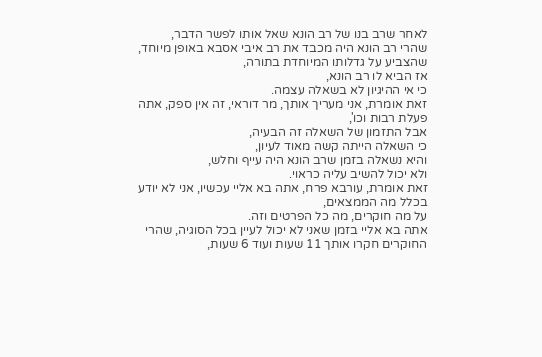לאחר שרב בנו של רב הונא שאל אותו לפשר הדבר,
שהרי רב הונא היה מכבד את רב איבי אסבא באופן מיוחד,
שהצביע על גדלותו המיוחדת בתורה,
אז הביא לו רב הונא,
כי אי ההיגיון לא בשאלה עצמה.
זאת אומרת, אני מעריך אותך, מר דוראי, זה אין ספק, אתה פעלת רבות וכו',
אבל התזמון של השאלה זה הבעיה,
כי השאלה הייתה קשה מאוד לעיון,
והיא נשאלה בזמן שרב הונא היה עייף וחלש,
ולא יכול להשיב עליה כראוי.
זאת אומרת, עורבא פרח, אתה בא אליי עכשיו, אני לא יודע בכלל מה הממצאים,
על מה חוקרים, מה כל הפרטים וזה.
אתה בא אליי בזמן שאני לא יכול לעיין בכל הסוגיה, שהרי החוקרים חקרו אותך 11 שעות ועוד 6 שעות,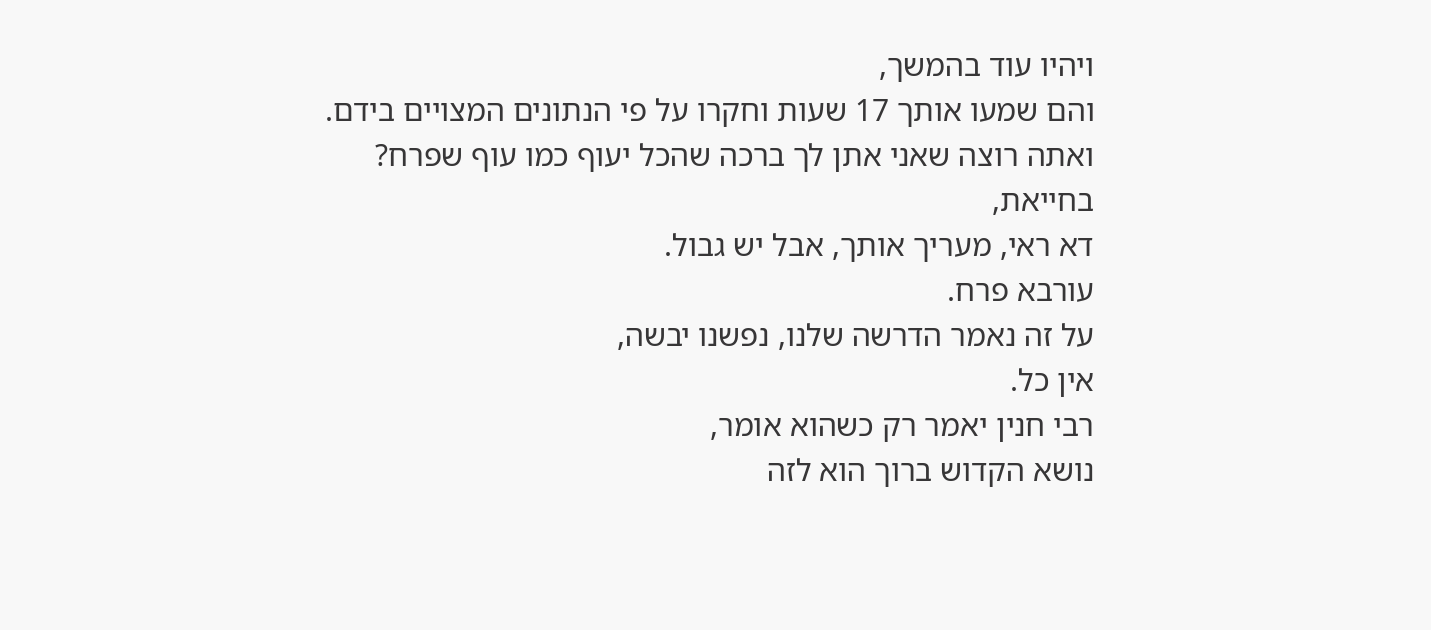ויהיו עוד בהמשך,
והם שמעו אותך 17 שעות וחקרו על פי הנתונים המצויים בידם.
ואתה רוצה שאני אתן לך ברכה שהכל יעוף כמו עוף שפרח?
בחייאת,
דא ראי, מעריך אותך, אבל יש גבול.
עורבא פרח.
על זה נאמר הדרשה שלנו, נפשנו יבשה,
אין כל.
רבי חנין יאמר רק כשהוא אומר,
נושא הקדוש ברוך הוא לזה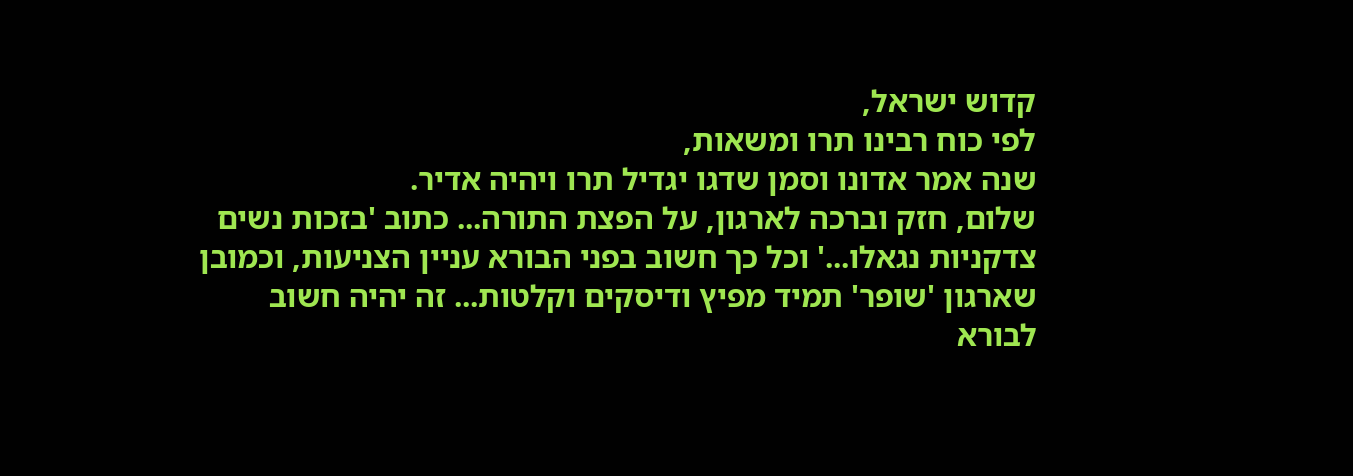קדוש ישראל,
לפי כוח רבינו תרו ומשאות,
שנה אמר אדונו וסמן שדגו יגדיל תרו ויהיה אדיר.
שלום, חזק וברכה לארגון, על הפצת התורה... כתוב 'בזכות נשים צדקניות נגאלו...' וכל כך חשוב בפני הבורא עניין הצניעות, וכמובן שארגון 'שופר' תמיד מפיץ ודיסקים וקלטות... זה יהיה חשוב לבורא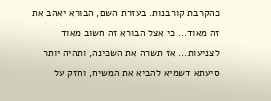כהקרבת קורבנות. בעזרת השם, הבורא יאהב את זה מאוד... כי אצל הבורא זה חשוב מאוד לצניעות... אז תשרה את השכינה, ותהיה יותר סיעתא דשמיא להביא את המשיח, וחזק על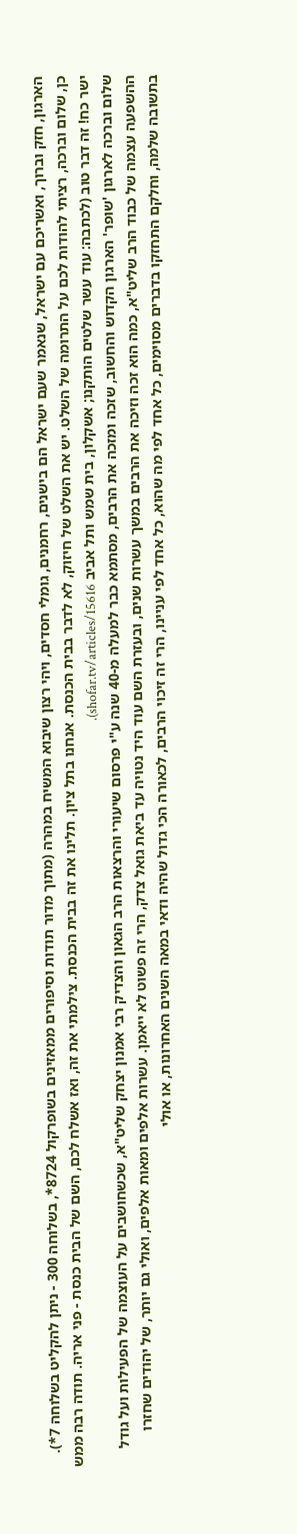הארגון, חזק וברוך, ואשריכם עם ישראל, שנאמר שעם ישראל הם בישנים, רחמנים, גומלי חסדים, ויהי רצון שיבוא המשיח במהרה (מתוך מדור תודות וסיפורים ממאזינים בשופרקול 8724*, בשלוחה 300 - ניתן להקליט בשלוחה 7*).
כן, שלום וברכה, רציתי להודות לכם על התרומה של השלט. יש את השלט של חיזוק, לא לדבר בבית הכנסת. אנחנו בתל ציון. תלינו את זה בבית הכנסת. צילמתי את זה, ואז אשלח לכם, השם של הבית כנסת - פני אריה. תודה רבה ממש ישר כח! זה דבר טוב (לכתבה: עוד עשר שלטים הותקנו; אשקלון, בית שמש ותל אביב shofar.tv/articles/15616).
שלום וברכה לארגון 'שופר' הארגון הקדוש והחשוב, שזכה ומזכה את הרבים, מסתמא כבר למעלה מ-40 שנה ע"י פרסום שיעורי והרצאות הרב הגאון והצדיק רבי אמנון יצחק שליט"א, שכשחושבים על העוצמה של הפעילות ועל גודל ההשפעה עצמה של כבוד הרב שליט"א, כמה הוא זכה וזיכה את הרבים במשך עשרות שנים, ובעזרת השם עוד היד נטויה עד ביאת גואל צדק, הרי זה פשוט לא ייאמן. עשרות אלפים ומאות אלפים, ואולי גם יותר, של יהודים שחזרו בתשובה שלמה, וחלקם התחזקו בדברים מסוימים, כל אחד לפי מה שהוא, כל אחד לפי עניינו, הרי זה זיכוי הרבים, לכאורה הכי גדול שהיה ודאי במאה השנים האחרונות, או אולי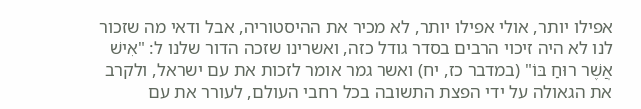אפילו יותר, אולי אפילו יותר, לא מכיר את ההיסטוריה, אבל ודאי מה שזכור לנו לא היה זיכוי הרבים בסדר גודל כזה, ואשרינו שזכה הדור שלנו ל: "אִישׁ אֲשֶׁר רוּחַ בּוֹ" (במדבר כז, יח) ואשר גמר אומר לזכות את עם ישראל, ולקרב את הגאולה על ידי הפצת התשובה בכל רחבי העולם, לעורר את עם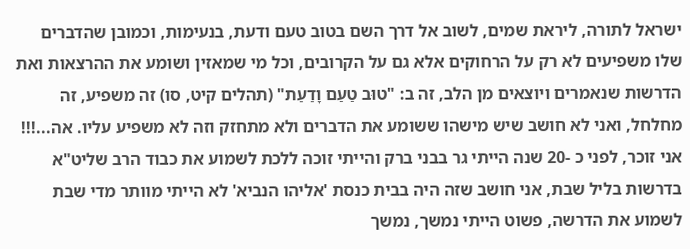ישראל לתורה, ליראת שמים, לשוב אל דרך השם בטוב טעם ודעת, בנעימות, וכמובן שהדברים שלו משפיעים לא רק על הרחוקים אלא גם על הקרובים, וכל מי שמאזין ושומע את ההרצאות ואת הדרשות שנאמרים ויוצאים מן הלב, זה ב: "טוּב טַעַם וָדַעַת" (תהלים קיט, סו) זה משפיע, זה מחלחל, ואני לא חושב שיש מישהו ששומע את הדברים ולא מתחזק וזה לא משפיע עליו. אה...!!! אני זוכר, לפני כ -20 שנה הייתי גר בבני ברק והייתי זוכה ללכת לשמוע את כבוד הרב שליט"א בדרשות בליל שבת, אני חושב שזה היה בבית כנסת 'אליהו הנביא' לא הייתי מוותר מדי שבת לשמוע את הדרשה, פשוט הייתי נמשך, נמשך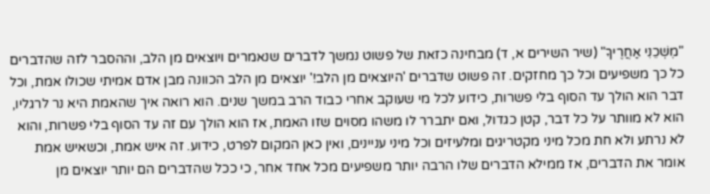"מׇשְׁכֵנִי אַחֲרֶיךָ" (שיר השירים א, ד) מבחינה כזאת של פשוט נמשך לדברים שנאמרים ויוצאים מן הלב, וההסבר לזה שהדברים כל כך משפיעים וכל כך מחזקים. זה פשוט שדברים 'היוצאים מן הלב!' יוצאים מן הלב הכוונה מבן אדם אמיתי שכולו אמת, וכל דבר הוא הולך עד הסוף בלי פשרות, כידוע לכל מי שעוקב אחרי כבוד הרב במשך שנים. הוא רואה איך שהאמת היא נר לרגליו, הוא לא מוותר על כל דבר, קטן כגדול, ואם יתברר לו משהו מסוים שזו האמת, אז הוא הולך עם זה עד הסוף בלי פשרות, והוא לא נרתע ולא חת מכל מיני מקטריגים ומלעיזים וכל מיני עניינים, ואין כאן המקום לפרט, כידוע. זה איש אמת, וכשאיש אמת אומר את הדברים, אז ממילא הדברים שלו הרבה יותר משפיעים מכל אחד אחר, כי ככל שהדברים הם יותר יוצאים מן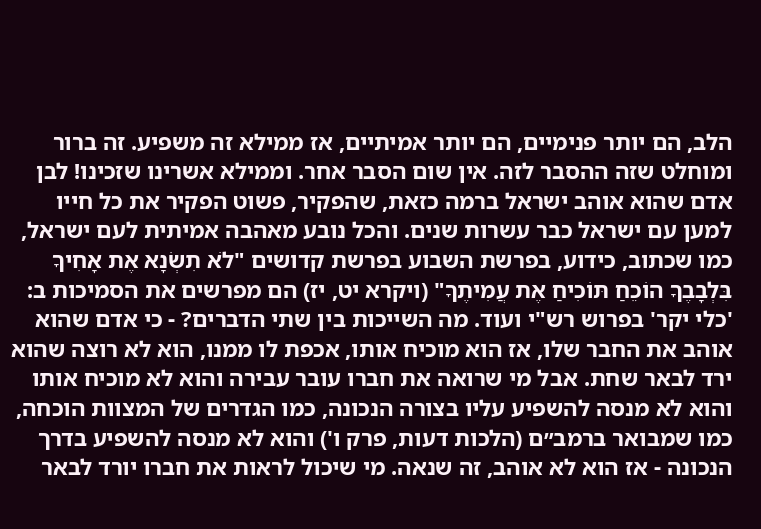הלב, הם יותר פנימיים, הם יותר אמיתיים, אז ממילא זה משפיע. זה ברור ומוחלט שזה ההסבר לזה. אין שום הסבר אחר. וממילא אשרינו שזכינו! לבן אדם שהוא אוהב ישראל ברמה כזאת, שהפקיר, פשוט הפקיר את כל חייו למען עם ישראל כבר עשרות שנים. והכל נובע מאהבה אמיתית לעם ישראל, כמו שכתוב, כידוע, בפרשת השבוע בפרשת קדושים "לֹא תִשְׂנָא אֶת אָחִיךָ בִּלְבָבֶךָ הוֹכֵחַ תּוֹכִיחַ אֶת עֲמִיתֶךָ" (ויקרא יט, יז) הם מפרשים את הסמיכות ב: 'כלי יקר' בפרוש רש"י ועוד. מה השייכות בין שתי הדברים? - כי אדם שהוא אוהב את החבר שלו, אז הוא מוכיח אותו, אכפת לו ממנו, הוא לא רוצה שהוא ירד לבאר שחת. אבל מי שרואה את חברו עובר עבירה והוא לא מוכיח אותו והוא לא מנסה להשפיע עליו בצורה הנכונה, כמו הגדרים של המצוות הוכחה, כמו שמבואר ברמב״ם (הלכות דעות, פרק ו') והוא לא מנסה להשפיע בדרך הנכונה - אז הוא לא אוהב, זה שנאה. מי שיכול לראות את חברו יורד לבאר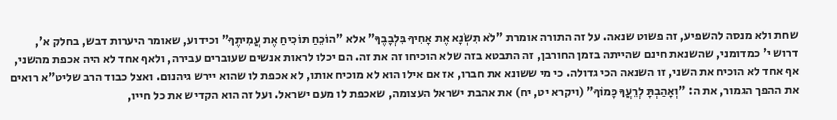שחת ולא מנסה להשפיע, זה פשוט שנאה. על זה התורה אומרת "לֹא תִשְׂנָא אֶת אָחִיךָ בִּלְבָבֶךָ" אלא "הוֹכֵחַ תּוֹכִיחַ אֶת עֲמִיתֶךָ" וכידוע, שאומר היערות דבש, בחלק א', דרוש י' כמדומני, שהשנאת חינם שהייתה בזמן החורבן, זה התבטא בזה שלא הוכיחו זה את זה. הם יכלו לראות אנשים שעוברים עבירה, ולאף אחד לא היה אכפת מהשני, אף אחד לא הוכיח את השני, זו השנאה הכי גדולה. כי מי ששונא את חברו, אז אם אילו הוא לא מוכיח אותו, לא אכפת לו שהוא יירש גיהנום. ואצל כבוד הרב שליט"א רואים את ההפך הגמור, את ה: "וְאָהַבְתָּ לְרֵעֲךָ כָּמוֹךָ" (ויקרא יט, יח) את אהבת ישראל העצומה, שאכפת לו מעם ישראל. ועל זה הוא הקדיש את כל חייו,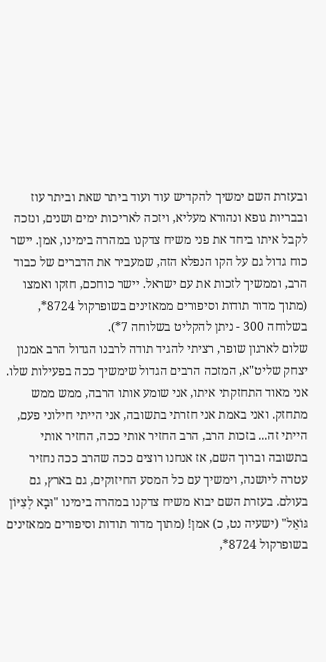ובעזרת השם ימשיך להקדיש עוד ועוד ביתר שאת וביתר עוז ובבריות גופא ונהורא מעליא, ויזכה לאריכות ימים ושנים, ונזכה לקבל איתו ביחד את פני משיח צדקנו במהרה בימינו, אמן. יישר כוח גדול גם על הקו הנפלא הזה, שמעביר את הדברים של כבוד הרב, וממשיך לזכות את עם ישראל. יישר כוחכם, חזקו ואמצו (מתוך מדור תודות וסיפורים ממאזינים בשופרקול 8724*, בשלוחה 300 - ניתן להקליט בשלוחה 7*).
שלום לארגון שופר, רציתי להגיד תודה לרבנו הגדול הרב אמנון יצחק שליט"א, המזכה הרבים הגדול שימשיך ככה בפעילות שלו. אני מאוד התחזקתי איתו, אני שומע אותו הרבה, ממש ממש מתחזק. ואני באמת אני חזרתי בתשובה, אני הייתי חילוני פעם, הייתי זה... בזכות הרב, הרב החזיר אותי ככה, החזיר אותי בתשובה וברוך השם, אז אנחנו רוצים ככה שהרב ככה נחזיר עטרה ליושנה, וימשיך עם כל המסע החיזוקים, גם בארץ, גם בעולם. בעזרת השם יבוא משיח צדקנו במהרה בימינו "וּבָא לְצִיּוֹן גּוֹאֵל" (ישעיה נט, כ) אמן! (מתוך מדור תודות וסיפורים ממאזינים בשופרקול 8724*,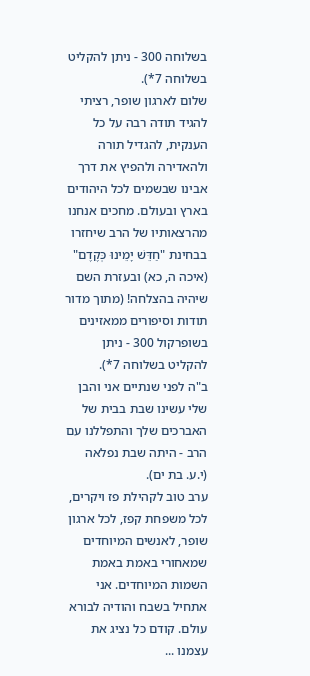בשלוחה 300 - ניתן להקליט בשלוחה 7*).
שלום לארגון שופר, רציתי להגיד תודה רבה על כל הענקית, להגדיל תורה ולהאדירה ולהפיץ את דרך אבינו שבשמים לכל היהודים בארץ ובעולם. מחכים אנחנו מהרצאותיו של הרב שיחזרו בבחינת "חַדֵּשׁ יָמֵינוּ כְּקֶדֶם" (איכה ה, כא) ובעזרת השם שיהיה בהצלחה! (מתוך מדור תודות וסיפורים ממאזינים בשופרקול 300 - ניתן להקליט בשלוחה 7*).
ב"ה לפני שנתיים אני והבן שלי עשינו שבת בבית של האברכים שלך והתפללנו עם הרב - היתה שבת נפלאה (י.ע. בת ים).
ערב טוב לקהילת פז ויקרים, לכל משפחת קפז, לכל ארגון שופר, לאנשים המיוחדים שמאחורי באמת באמת השמות המיוחדים. אני אתחיל בשבח והודיה לבורא עולם. קודם כל נציג את עצמנו ...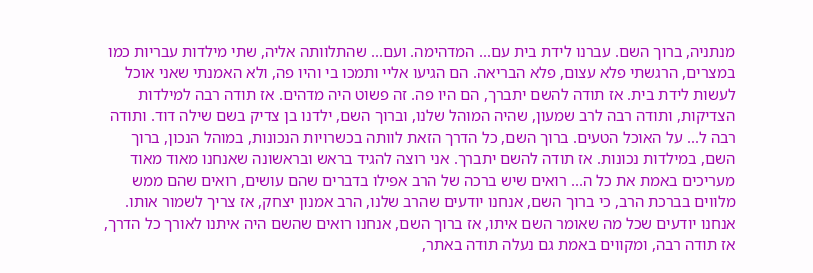מנתניה, ברוך השם. עברנו לידת בית עם... המדהימה. ועם... שהתלוותה אליה, שתי מילדות עבריות כמו במצרים, הרגשתי פלא עצום, פלא הבריאה. הם הגיעו אליי ותמכו בי והיו פה, ולא האמנתי שאני אוכל לעשות לידת בית. אז תודה להשם יתברך, הם היו פה. זה פשוט היה מדהים. אז תודה רבה למילדות הצדיקות, ותודה רבה לרב שמעון, שהיה המוהל שלנו, וברוך השם, ילדנו בן צדיק בשם שילה דוד. ותודה רבה ל... על האוכל הטעים. ברוך השם, כל הדרך הזאת לוותה בכשרויות הנכונות, במוהל הנכון, ברוך השם, במילדות נכונות. אז תודה להשם יתברך. אני רוצה להגיד בראש ובראשונה שאנחנו מאוד מאוד מעריכים באמת את כל ה... רואים שיש ברכה של הרב אפילו בדברים שהם עושים, רואים שהם ממש מלווים בברכת הרב, כי ברוך השם, אנחנו יודעים שהרב שלנו, הרב אמנון יצחק, אז צריך לשמור אותו. אנחנו יודעים שכל מה שאומר השם איתו, אז ברוך השם, אנחנו רואים שהשם היה איתנו לאורך כל הדרך, אז תודה רבה, ומקווים באמת גם נעלה תודה באתר,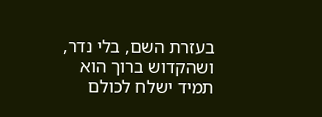בעזרת השם, בלי נדר, ושהקדוש ברוך הוא תמיד ישלח לכולם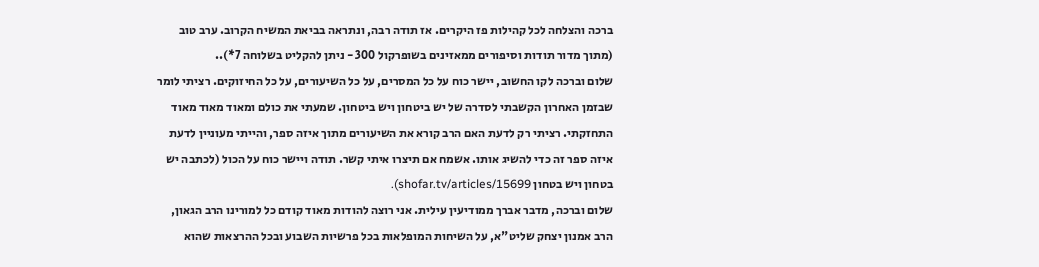ברכה והצלחה לכל קהילות פז היקרים. אז תודה רבה, ונתראה בביאת המשיח הקרוב. ערב טוב (מתוך מדור תודות וסיפורים ממאזינים בשופרקול 300 - ניתן להקליט בשלוחה 7*)..
שלום וברכה לקו החשוב, יישר כוח על כל המסרים, על כל השיעורים, על כל החיזוקים. רציתי לומר שבזמן האחרון הקשבתי לסדרה של יש ביטחון ויש ביטחון. שמעתי את כולם ומאוד מאוד מאוד התחזקתי. רציתי רק לדעת האם הרב קורא את השיעורים מתוך איזה ספר, והייתי מעוניין לדעת איזה ספר זה כדי להשיג אותו. אשמח אם תיצרו איתי קשר. תודה ויישר כוח על הכול (לכתבה יש בטחון ויש בטחון shofar.tv/articles/15699).
שלום וברכה, מדבר אברך ממודיעין עילית. אני רוצה להודות מאוד קודם כל למורינו הרב הגאון, הרב אמנון יצחק שליט"א, על השיחות המופלאות בכל פרשיות השבוע ובכל ההרצאות שהוא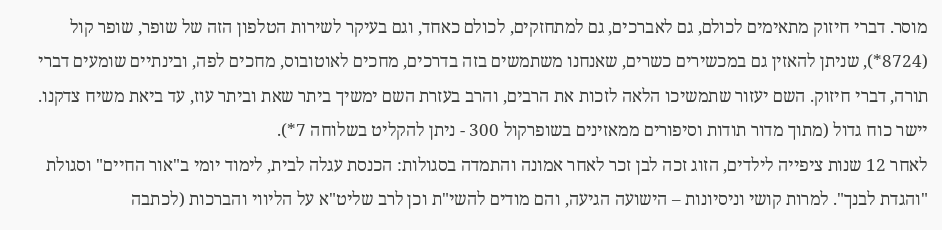מוסר. דברי חיזוק מתאימים לכולם, גם לאברכים, גם למתחזקים, לכולם כאחד, וגם בעיקר לשירות הטלפון הזה של שופר, שופר קול (8724*), שניתן להאזין גם במכשירים כשרים, שאנחנו משתמשים בזה בדרכים, מחכים לאוטובוס, מחכים לפה, ובינתיים שומעים דברי תורה, דברי חיזוק. השם יעזור שתמשיכו הלאה לזכות את הרבים, והרב בעזרת השם ימשיך ביתר שאת וביתר עוז, עד ביאת משיח צדקנו. יישר כוח גדול (מתוך מדור תודות וסיפורים ממאזינים בשופרקול 300 - ניתן להקליט בשלוחה 7*).
לאחר 12 שנות ציפייה לילדים, הזוג זכה לבן זכר לאחר אמונה והתמדה בסגולות: הכנסת עגלה לבית, לימוד יומי ב"אור החיים" וסגולת "והגדת לבנך". למרות קושי וניסיונות – הישועה הגיעה, והם מודים להשי"ת וכן לרב שליט"א על הליווי והברכות (לכתבה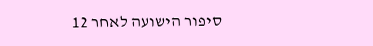סיפור הישועה לאחר 12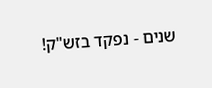שנים - נפקד בזש"ק!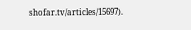shofar.tv/articles/15697).